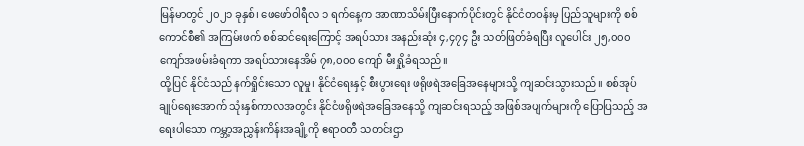မြန်မာတွင် ၂၀၂၁ ခုနှစ်၊ ဖေဖော်ဝါရီလ ၁ ရက်နေ့က အာဏာသိမ်းပြီးနောက်ပိုင်းတွင် နိုင်ငံတဝန်းမှ ပြည်သူများကို စစ်ကောင်စီ၏ အကြမ်းဖက် စစ်ဆင်ရေးကြောင့် အရပ်သား အနည်းဆုံး ၄,၄၇၄ ဦး သတ်ဖြတ်ခံရပြီး လူပေါင်း ၂၅,၀၀၀ ကျော်အဖမ်းခံရကာ အရပ်သားနေအိမ် ၇၈,၀၀၀ ကျော် မီးရှို့ခံရသည်။
ထို့ပြင် နိုင်ငံသည် နက်ရှိုင်းသော လူမှု၊ နိုင်ငံရေးနှင့် စီးပွားရေး ဖရိုဖရဲအခြေအနေများသို့ ကျဆင်းသွားသည်။ စစ်အုပ်ချုပ်ရေးအောက် သုံးနှစ်ကာလအတွင်း နိုင်ငံဖရိုဖရဲအခြေအနေသို့ ကျဆင်းရသည့် အဖြစ်အပျက်များကို ပြောပြသည့် အရေးပါသော ကမ္ဘာ့အညွှန်းကိန်းအချို့ကို ဧရာဝတီ သတင်းဌာ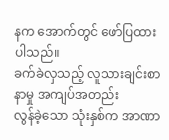နက အောက်တွင် ဖော်ပြထားပါသည်။
ခက်ခဲလှသည့် လူသားချင်းစာနာမှု အကျပ်အတည်း
လွန်ခဲ့သော သုံးနှစ်က အာဏာ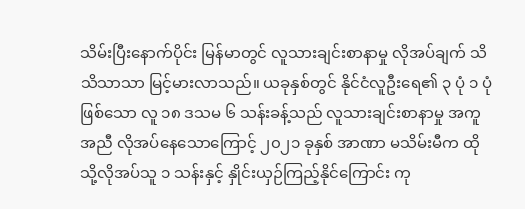သိမ်းပြီးနောက်ပိုင်း မြန်မာတွင် လူသားချင်းစာနာမှု လိုအပ်ချက် သိသိသာသာ မြင့်မားလာသည်။ ယခုနှစ်တွင် နိုင်ငံလူဦးရေ၏ ၃ ပုံ ၁ ပုံဖြစ်သော လူ ၁၈ ဒသမ ၆ သန်းခန့်သည် လူသားချင်းစာနာမှု အကူအညီ လိုအပ်နေသောကြောင့် ၂၀၂၁ ခုနှစ် အာဏာ မသိမ်းမီက ထိုသို့လိုအပ်သူ ၁ သန်းနှင့် နှိုင်းယှဉ်ကြည့်နိုင်ကြောင်း ကု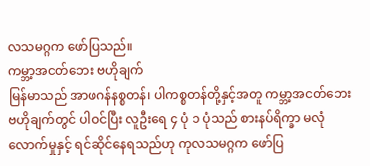လသမဂ္ဂက ဖော်ပြသည်။
ကမ္ဘာ့အငတ်ဘေး ဗဟိုချက်
မြန်မာသည် အာဖဂန်နစ္စတန်၊ ပါကစ္စတန်တို့နှင့်အတူ ကမ္ဘာ့အငတ်ဘေး ဗဟိုချက်တွင် ပါဝင်ပြီး လူဦးရေ ၄ ပုံ ၁ ပုံသည် စားနပ်ရိက္ခာ မလုံလောက်မှုနှင့် ရင်ဆိုင်နေရသည်ဟု ကုလသမဂ္ဂက ဖော်ပြ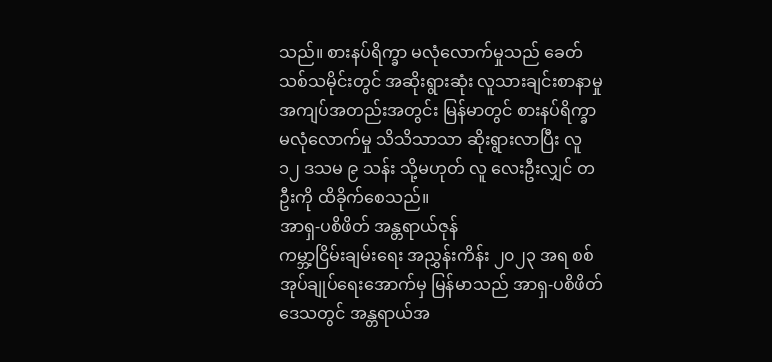သည်။ စားနပ်ရိက္ခာ မလုံလောက်မှုသည် ခေတ်သစ်သမိုင်းတွင် အဆိုးရွားဆုံး လူသားချင်းစာနာမှု အကျပ်အတည်းအတွင်း မြန်မာတွင် စားနပ်ရိက္ခာ မလုံလောက်မှု သိသိသာသာ ဆိုးရွားလာပြီး လူ ၁၂ ဒသမ ၉ သန်း သို့မဟုတ် လူ လေးဦးလျှင် တဦးကို ထိခိုက်စေသည်။
အာရှ-ပစိဖိတ် အန္တရာယ်ဇုန်
ကမ္ဘာ့ငြိမ်းချမ်းရေး အညွှန်းကိန်း ၂၀၂၃ အရ စစ်အုပ်ချုပ်ရေးအောက်မှ မြန်မာသည် အာရှ-ပစိဖိတ်ဒေသတွင် အန္တရာယ်အ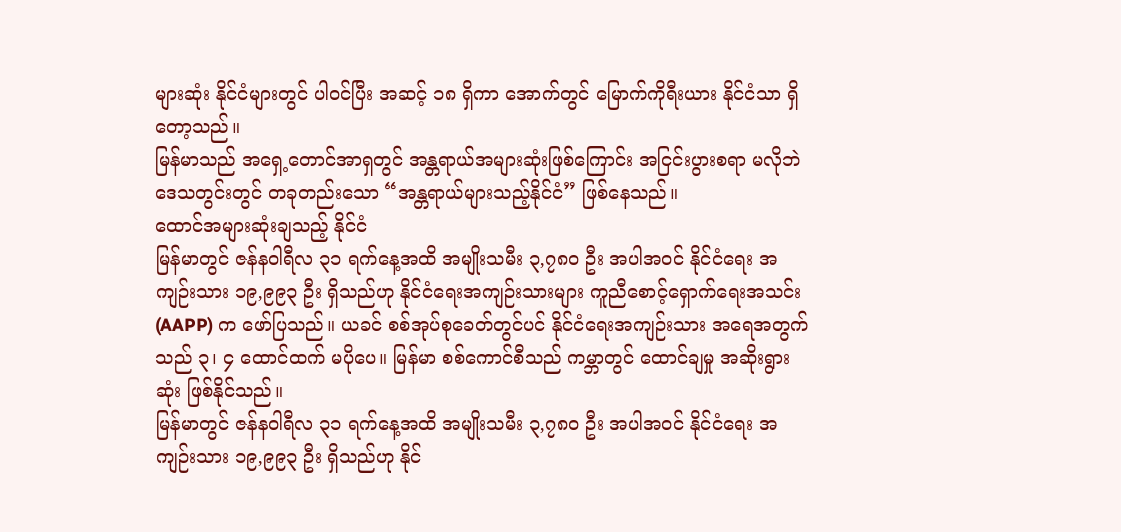များဆုံး နိုင်ငံများတွင် ပါဝင်ပြီး အဆင့် ၁၈ ရှိကာ အောက်တွင် မြောက်ကိုရီးယား နိုင်ငံသာ ရှိတော့သည်။
မြန်မာသည် အရှေ့တောင်အာရှတွင် အန္တရာယ်အများဆုံးဖြစ်ကြောင်း အငြင်းပွားစရာ မလိုဘဲ ဒေသတွင်းတွင် တခုတည်းသော “အန္တရာယ်များသည့်နိုင်ငံ” ဖြစ်နေသည်။
ထောင်အများဆုံးချသည့် နိုင်ငံ
မြန်မာတွင် ဇန်နဝါရီလ ၃၁ ရက်နေ့အထိ အမျိုးသမီး ၃,၇၈၀ ဦး အပါအဝင် နိုင်ငံရေး အကျဉ်းသား ၁၉,၉၉၃ ဦး ရှိသည်ဟု နိုင်ငံရေးအကျဉ်းသားများ ကူညီစောင့်ရှောက်ရေးအသင်း (AAPP) က ဖော်ပြသည်။ ယခင် စစ်အုပ်စုခေတ်တွင်ပင် နိုင်ငံရေးအကျဉ်းသား အရေအတွက်သည် ၃၊ ၄ ထောင်ထက် မပိုပေ။ မြန်မာ စစ်ကောင်စီသည် ကမ္ဘာတွင် ထောင်ချမှု အဆိုးရွားဆုံး ဖြစ်နိုင်သည်။
မြန်မာတွင် ဇန်နဝါရီလ ၃၁ ရက်နေ့အထိ အမျိုးသမီး ၃,၇၈၀ ဦး အပါအဝင် နိုင်ငံရေး အကျဉ်းသား ၁၉,၉၉၃ ဦး ရှိသည်ဟု နိုင်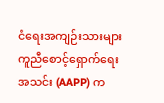ငံရေးအကျဉ်းသားများ ကူညီစောင့်ရှောက်ရေးအသင်း (AAPP) က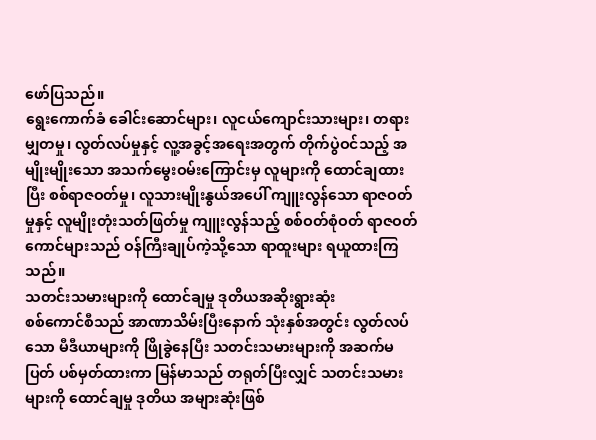ဖော်ပြသည်။
ရွေးကောက်ခံ ခေါင်းဆောင်များ၊ လူငယ်ကျောင်းသားများ၊ တရားမျှတမှု၊ လွတ်လပ်မှုနှင့် လူ့အခွင့်အရေးအတွက် တိုက်ပွဲဝင်သည့် အမျိုးမျိုးသော အသက်မွေးဝမ်းကြောင်းမှ လူများကို ထောင်ချထားပြီး စစ်ရာဇဝတ်မှု၊ လူသားမျိုးနွယ်အပေါ် ကျူးလွန်သော ရာဇဝတ်မှုနှင့် လူမျိုးတုံးသတ်ဖြတ်မှု ကျူးလွန်သည့် စစ်ဝတ်စုံဝတ် ရာဇဝတ်ကောင်များသည် ဝန်ကြီးချုပ်ကဲ့သို့သော ရာထူးများ ရယူထားကြသည်။
သတင်းသမားများကို ထောင်ချမှု ဒုတိယအဆိုးရွားဆုံး
စစ်ကောင်စီသည် အာဏာသိမ်းပြီးနောက် သုံးနှစ်အတွင်း လွတ်လပ်သော မီဒီယာများကို ဖြိုခွဲနေပြီး သတင်းသမားများကို အဆက်မပြတ် ပစ်မှတ်ထားကာ မြန်မာသည် တရုတ်ပြီးလျှင် သတင်းသမားများကို ထောင်ချမှု ဒုတိယ အများဆုံးဖြစ်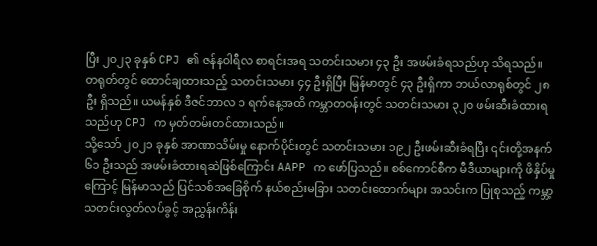ပြီး ၂၀၂၃ ခုနှစ် CPJ ၏ ဇန်နဝါရီလ စာရင်းအရ သတင်းသမား ၄၃ ဦး အဖမ်းခံရသည်ဟု သိရသည်။
တရုတ်တွင် ထောင်ချထားသည့် သတင်းသမား ၄၄ ဦးရှိပြီး မြန်မာတွင် ၄၃ ဦးရှိကာ ဘယ်လာရုစ်တွင် ၂၈ ဦး ရှိသည်။ ယမန်နှစ် ဒီဇင်ဘာလ ၁ ရက်နေ့အထိ ကမ္ဘာတဝန်းတွင် သတင်းသမား ၃၂၀ ဖမ်းဆီးခံထားရသည်ဟု CPJ က မှတ်တမ်းတင်ထားသည်။
သို့သော် ၂၀၂၁ ခုနှစ် အာဏာသိမ်းမှု နောက်ပိုင်းတွင် သတင်းသမား ၁၉၂ ဦးဖမ်းဆီးခံရပြီး ၎င်းတို့အနက် ၆၁ ဦးသည် အဖမ်းခံထားရဆဲဖြစ်ကြောင်း AAPP က ဖော်ပြသည်။ စစ်ကောင်စီက မီဒီယာများကို ဖိနှိပ်မှုကြောင့် မြန်မာသည် ပြင်သစ်အခြေစိုက် နယ်စည်းမခြား သတင်းထောက်များ အသင်းက ပြုစုသည့် ကမ္ဘာ့သတင်းလွတ်လပ်ခွင့် အညွှန်းကိန်း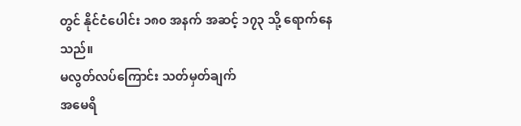တွင် နိုင်ငံပေါင်း ၁၈၀ အနက် အဆင့် ၁၇၃ သို့ ရောက်နေသည်။
မလွတ်လပ်ကြောင်း သတ်မှတ်ချက်
အမေရိ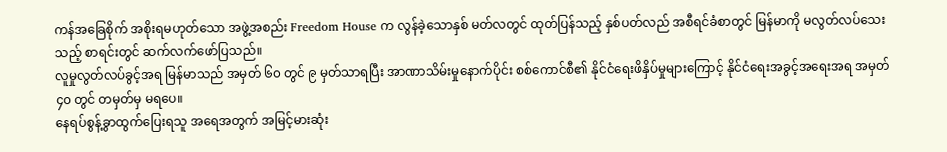ကန်အခြေစိုက် အစိုးရမဟုတ်သော အဖွဲ့အစည်း Freedom House က လွန်ခဲ့သောနှစ် မတ်လတွင် ထုတ်ပြန်သည့် နှစ်ပတ်လည် အစီရင်ခံစာတွင် မြန်မာကို မလွတ်လပ်သေးသည့် စာရင်းတွင် ဆက်လက်ဖော်ပြသည်။
လူမှုလွတ်လပ်ခွင့်အရ မြန်မာသည် အမှတ် ၆၀ တွင် ၉ မှတ်သာရပြီး အာဏာသိမ်းမှုနောက်ပိုင်း စစ်ကောင်စီ၏ နိုင်ငံရေးဖိနှိပ်မှုများကြောင့် နိုင်ငံရေးအခွင့်အရေးအရ အမှတ် ၄၀ တွင် တမှတ်မှ မရပေ။
နေရပ်စွန့်ခွာထွက်ပြေးရသူ အရေအတွက် အမြင့်မားဆုံး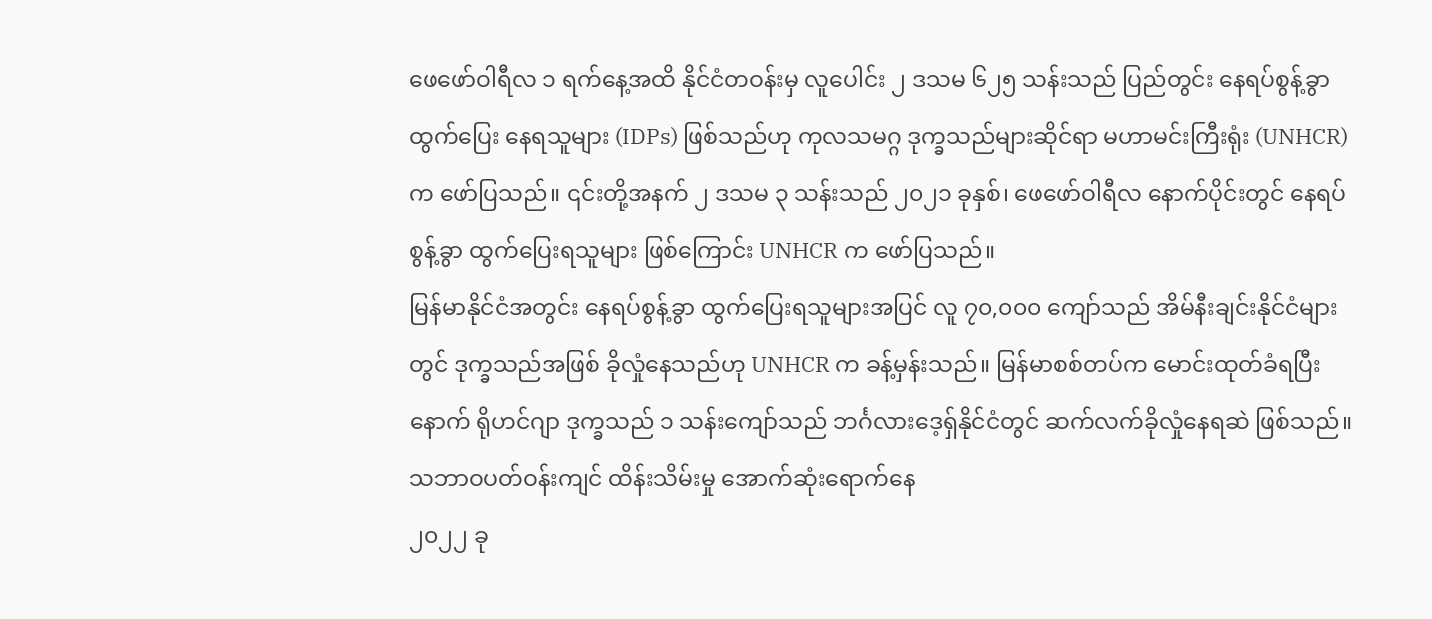ဖေဖော်ဝါရီလ ၁ ရက်နေ့အထိ နိုင်ငံတဝန်းမှ လူပေါင်း ၂ ဒသမ ၆၂၅ သန်းသည် ပြည်တွင်း နေရပ်စွန့်ခွာထွက်ပြေး နေရသူများ (IDPs) ဖြစ်သည်ဟု ကုလသမဂ္ဂ ဒုက္ခသည်များဆိုင်ရာ မဟာမင်းကြီးရုံး (UNHCR) က ဖော်ပြသည်။ ၎င်းတို့အနက် ၂ ဒသမ ၃ သန်းသည် ၂၀၂၁ ခုနှစ်၊ ဖေဖော်ဝါရီလ နောက်ပိုင်းတွင် နေရပ်စွန့်ခွာ ထွက်ပြေးရသူများ ဖြစ်ကြောင်း UNHCR က ဖော်ပြသည်။
မြန်မာနိုင်ငံအတွင်း နေရပ်စွန့်ခွာ ထွက်ပြေးရသူများအပြင် လူ ၇၀,၀၀၀ ကျော်သည် အိမ်နီးချင်းနိုင်ငံများတွင် ဒုက္ခသည်အဖြစ် ခိုလှုံနေသည်ဟု UNHCR က ခန့်မှန်းသည်။ မြန်မာစစ်တပ်က မောင်းထုတ်ခံရပြီးနောက် ရိုဟင်ဂျာ ဒုက္ခသည် ၁ သန်းကျော်သည် ဘင်္ဂလားဒေ့ရှ်နိုင်ငံတွင် ဆက်လက်ခိုလှုံနေရဆဲ ဖြစ်သည်။
သဘာဝပတ်ဝန်းကျင် ထိန်းသိမ်းမှု အောက်ဆုံးရောက်နေ
၂၀၂၂ ခု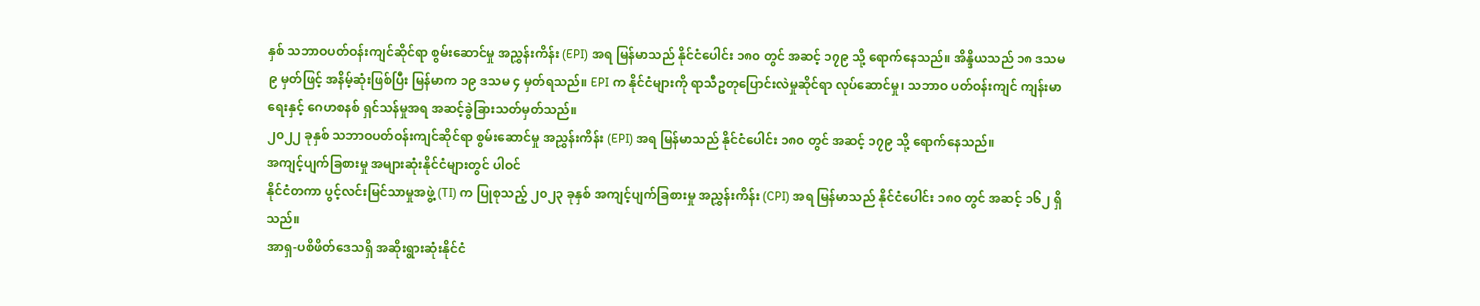နှစ် သဘာဝပတ်ဝန်းကျင်ဆိုင်ရာ စွမ်းဆောင်မှု အညွှန်းကိန်း (EPI) အရ မြန်မာသည် နိုင်ငံပေါင်း ၁၈၀ တွင် အဆင့် ၁၇၉ သို့ ရောက်နေသည်။ အိန္ဒိယသည် ၁၈ ဒသမ ၉ မှတ်ဖြင့် အနိမ့်ဆုံးဖြစ်ပြီး မြန်မာက ၁၉ ဒသမ ၄ မှတ်ရသည်။ EPI က နိုင်ငံများကို ရာသီဥတုပြောင်းလဲမှုဆိုင်ရာ လုပ်ဆောင်မှု၊ သဘာဝ ပတ်ဝန်းကျင် ကျန်းမာရေးနှင့် ဂေဟစနစ် ရှင်သန်မှုအရ အဆင့်ခွဲခြားသတ်မှတ်သည်။
၂၀၂၂ ခုနှစ် သဘာဝပတ်ဝန်းကျင်ဆိုင်ရာ စွမ်းဆောင်မှု အညွှန်းကိန်း (EPI) အရ မြန်မာသည် နိုင်ငံပေါင်း ၁၈၀ တွင် အဆင့် ၁၇၉ သို့ ရောက်နေသည်။
အကျင့်ပျက်ခြစားမှု အများဆုံးနိုင်ငံများတွင် ပါဝင်
နိုင်ငံတကာ ပွင့်လင်းမြင်သာမှုအဖွဲ့ (TI) က ပြုစုသည့် ၂၀၂၃ ခုနှစ် အကျင့်ပျက်ခြစားမှု အညွှန်းကိန်း (CPI) အရ မြန်မာသည် နိုင်ငံပေါင်း ၁၈၀ တွင် အဆင့် ၁၆၂ ရှိသည်။
အာရှ-ပစိဖိတ်ဒေသရှိ အဆိုးရွားဆုံးနိုင်ငံ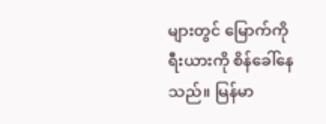များတွင် မြောက်ကိုရီးယားကို စိန်ခေါ်နေသည်။ မြန်မာ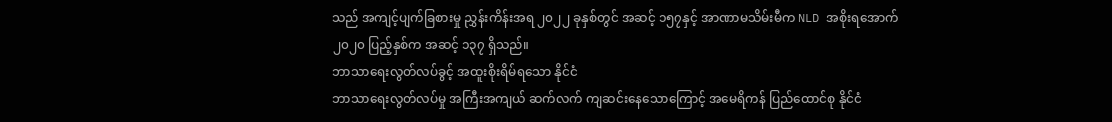သည် အကျင့်ပျက်ခြစားမှု ညွှန်းကိန်းအရ ၂၀၂၂ ခုနှစ်တွင် အဆင့် ၁၅၇နှင့် အာဏာမသိမ်းမီက NLD အစိုးရအောက် ၂၀၂၀ ပြည့်နှစ်က အဆင့် ၁၃၇ ရှိသည်။
ဘာသာရေးလွတ်လပ်ခွင့် အထူးစိုးရိမ်ရသော နိုင်ငံ
ဘာသာရေးလွတ်လပ်မှု အကြီးအကျယ် ဆက်လက် ကျဆင်းနေသောကြောင့် အမေရိကန် ပြည်ထောင်စု နိုင်ငံ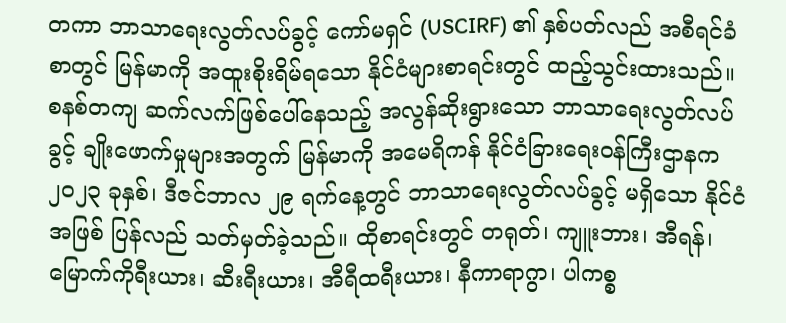တကာ ဘာသာရေးလွတ်လပ်ခွင့် ကော်မရှင် (USCIRF) ၏ နှစ်ပတ်လည် အစီရင်ခံစာတွင် မြန်မာကို အထူးစိုးရိမ်ရသော နိုင်ငံများစာရင်းတွင် ထည့်သွင်းထားသည်။
စနစ်တကျ ဆက်လက်ဖြစ်ပေါ်နေသည့် အလွန်ဆိုးရွားသော ဘာသာရေးလွတ်လပ်ခွင့် ချိုးဖောက်မှုများအတွက် မြန်မာကို အမေရိကန် နိုင်ငံခြားရေးဝန်ကြီးဌာနက ၂၀၂၃ ခုနှစ်၊ ဒီဇင်ဘာလ ၂၉ ရက်နေ့တွင် ဘာသာရေးလွတ်လပ်ခွင့် မရှိသော နိုင်ငံအဖြစ် ပြန်လည် သတ်မှတ်ခဲ့သည်။ ထိုစာရင်းတွင် တရုတ်၊ ကျူးဘား၊ အီရန်၊ မြောက်ကိုရီးယား၊ ဆီးရီးယား၊ အီရီထရီးယား၊ နီကာရာဂွာ၊ ပါကစ္စ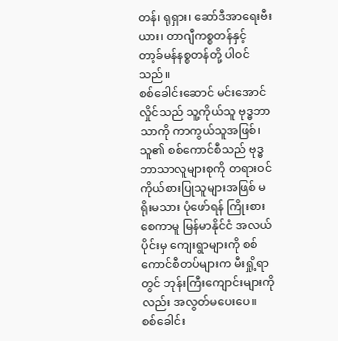တန်၊ ရုရှား၊ ဆော်ဒီအာရေးဗီးယား၊ တာဂျီကစ္စတန်နှင့် တာ့ခ်မန်နစ္စတန်တို့ ပါဝင်သည်။
စစ်ခေါင်းဆောင် မင်းအောင်လှိုင်သည် သူ့ကိုယ်သူ ဗုဒ္ဓဘာသာကို ကာကွယ်သူအဖြစ်၊ သူ၏ စစ်ကောင်စီသည် ဗုဒ္ဓဘာသာလူများစုကို တရားဝင် ကိုယ်စားပြုသူများအဖြစ် မရိုးမသား ပုံဖော်ရန် ကြိုးစားစေကာမူ မြန်မာနိုင်ငံ အလယ်ပိုင်းမှ ကျေးရွာများကို စစ်ကောင်စီတပ်များက မီးရှို့ရာတွင် ဘုန်းကြီးကျောင်းများကိုလည်း အလွတ်မပေးပေ။
စစ်ခေါင်း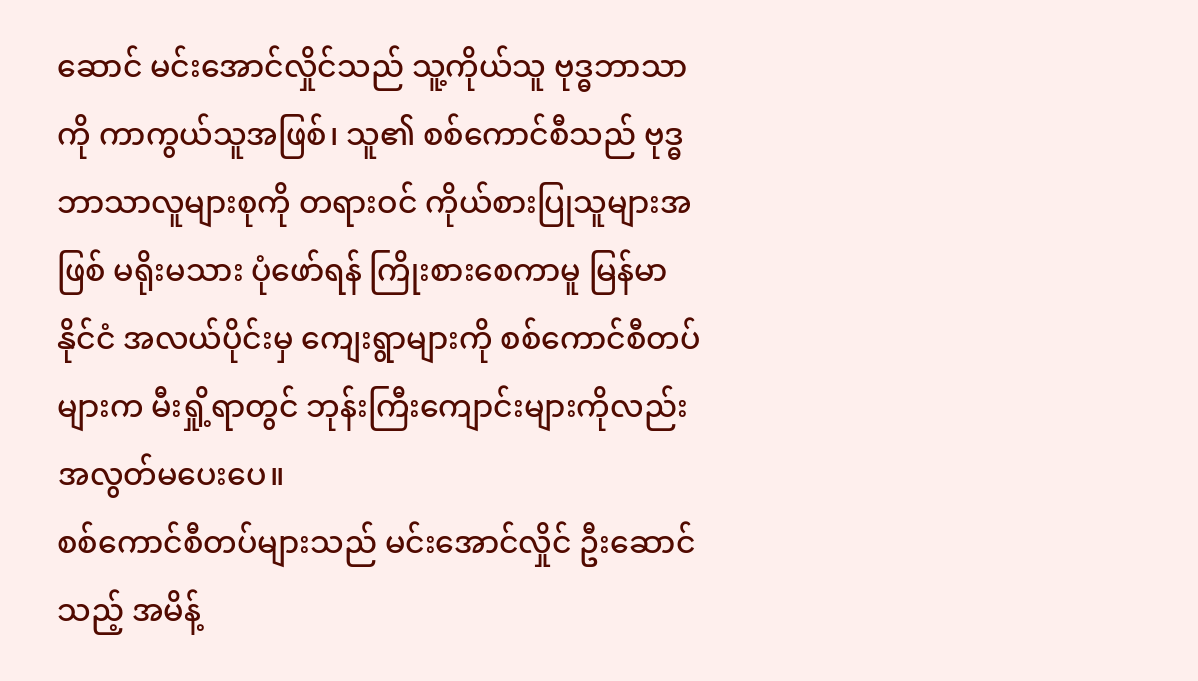ဆောင် မင်းအောင်လှိုင်သည် သူ့ကိုယ်သူ ဗုဒ္ဓဘာသာကို ကာကွယ်သူအဖြစ်၊ သူ၏ စစ်ကောင်စီသည် ဗုဒ္ဓဘာသာလူများစုကို တရားဝင် ကိုယ်စားပြုသူများအဖြစ် မရိုးမသား ပုံဖော်ရန် ကြိုးစားစေကာမူ မြန်မာနိုင်ငံ အလယ်ပိုင်းမှ ကျေးရွာများကို စစ်ကောင်စီတပ်များက မီးရှို့ရာတွင် ဘုန်းကြီးကျောင်းများကိုလည်း အလွတ်မပေးပေ။
စစ်ကောင်စီတပ်များသည် မင်းအောင်လှိုင် ဦးဆောင်သည့် အမိန့်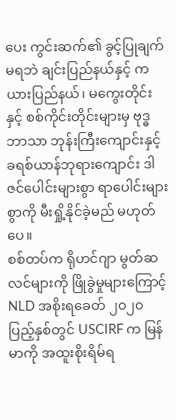ပေး ကွင်းဆက်၏ ခွင့်ပြုချက်မရဘဲ ချင်းပြည်နယ်နှင့် ကယားပြည်နယ်၊ မကွေးတိုင်းနှင့် စစ်ကိုင်းတိုင်းများမှ ဗုဒ္ဓဘာသာ ဘုန်းကြီးကျောင်းနှင့် ခရစ်ယာန်ဘုရားကျောင်း ဒါဇင်ပေါင်းများစွာ ရာပေါင်းများစွာကို မီးရှို့နိုင်ခဲ့မည် မဟုတ်ပေ။
စစ်တပ်က ရိုဟင်ဂျာ မွတ်ဆလင်များကို ဖြိုခွဲမှုများကြောင့် NLD အစိုးရခေတ် ၂၀၂၀ ပြည့်နှစ်တွင် USCIRF က မြန်မာကို အထူးစိုးရိမ်ရ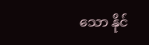သော နိုင်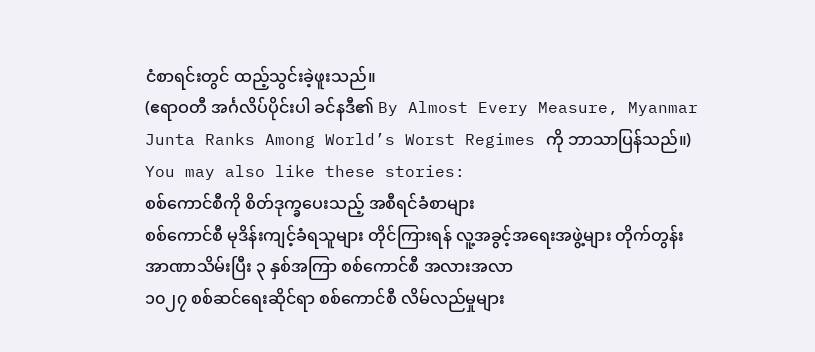ငံစာရင်းတွင် ထည့်သွင်းခဲ့ဖူးသည်။
(ဧရာဝတီ အင်္ဂလိပ်ပိုင်းပါ ခင်နဒီ၏ By Almost Every Measure, Myanmar Junta Ranks Among World’s Worst Regimes ကို ဘာသာပြန်သည်။)
You may also like these stories:
စစ်ကောင်စီကို စိတ်ဒုက္ခပေးသည့် အစီရင်ခံစာများ
စစ်ကောင်စီ မုဒိန်းကျင့်ခံရသူများ တိုင်ကြားရန် လူ့အခွင့်အရေးအဖွဲ့များ တိုက်တွန်း
အာဏာသိမ်းပြီး ၃ နှစ်အကြာ စစ်ကောင်စီ အလားအလာ
၁၀၂၇ စစ်ဆင်ရေးဆိုင်ရာ စစ်ကောင်စီ လိမ်လည်မှုများ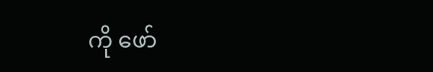ကို ဖော်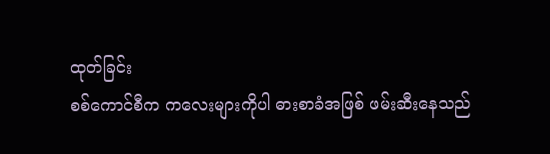ထုတ်ခြင်း
စစ်ကောင်စီက ကလေးများကိုပါ ဓားစာခံအဖြစ် ဖမ်းဆီးနေသည်